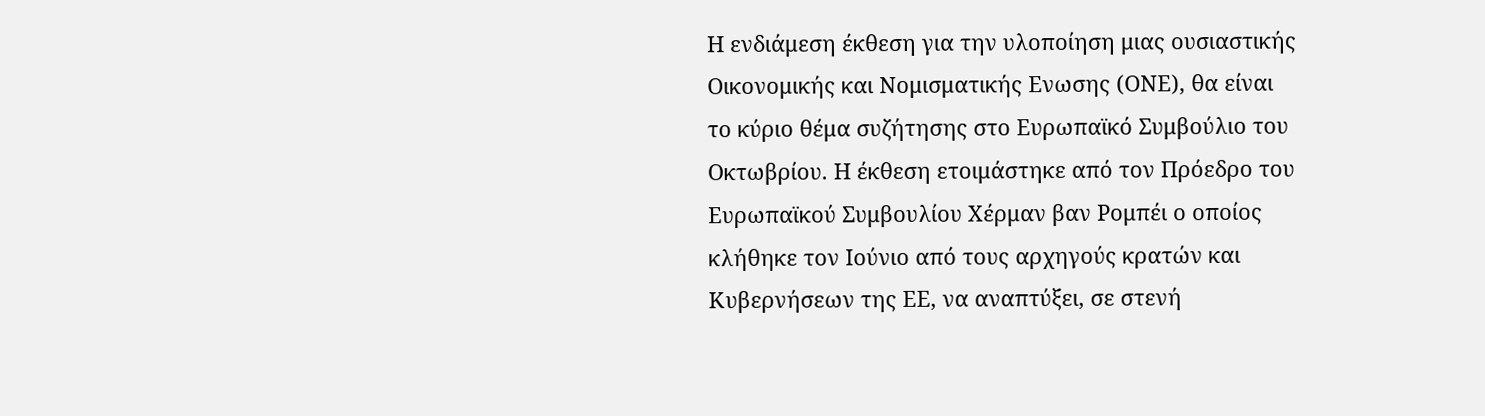Η ενδιάμεση έκθεση για την υλοποίηση μιας ουσιαστικής Οικονομικής και Νομισματικής Ενωσης (ΟΝΕ), θα είναι το κύριο θέμα συζήτησης στο Ευρωπαϊκό Συμβούλιο του Οκτωβρίου. Η έκθεση ετοιμάστηκε από τον Πρόεδρο του Ευρωπαϊκού Συμβουλίου Χέρμαν βαν Ρομπέι ο οποίος κλήθηκε τον Ιούνιο από τους αρχηγούς κρατών και Κυβερνήσεων της ΕΕ, να αναπτύξει, σε στενή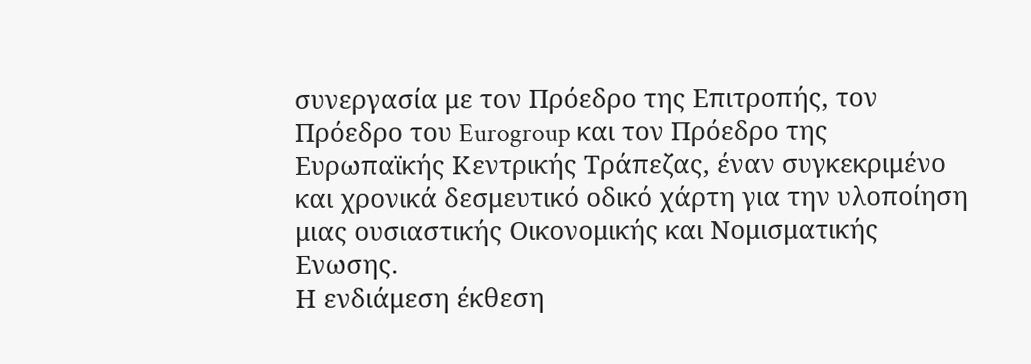συνεργασία με τον Πρόεδρο της Επιτροπής, τον Πρόεδρο του Eurogroup και τον Πρόεδρο της Ευρωπαϊκής Κεντρικής Τράπεζας, έναν συγκεκριμένο και χρονικά δεσμευτικό οδικό χάρτη για την υλοποίηση μιας ουσιαστικής Οικονομικής και Νομισματικής Ενωσης.
Η ενδιάμεση έκθεση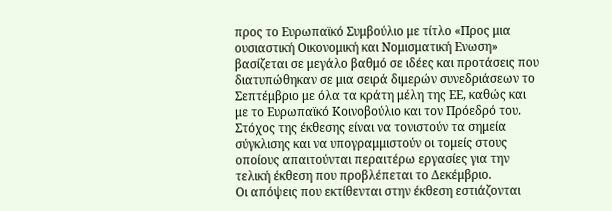προς το Ευρωπαϊκό Συμβούλιο με τίτλο «Προς μια ουσιαστική Οικονομική και Νομισματική Ενωση» βασίζεται σε μεγάλο βαθμό σε ιδέες και προτάσεις που διατυπώθηκαν σε μια σειρά διμερών συνεδριάσεων το Σεπτέμβριο με όλα τα κράτη μέλη της ΕΕ, καθώς και με το Ευρωπαϊκό Κοινοβούλιο και τον Πρόεδρό του.
Στόχος της έκθεσης είναι να τονιστούν τα σημεία σύγκλισης και να υπογραμμιστούν οι τομείς στους οποίους απαιτούνται περαιτέρω εργασίες για την τελική έκθεση που προβλέπεται το Δεκέμβριο.
Οι απόψεις που εκτίθενται στην έκθεση εστιάζονται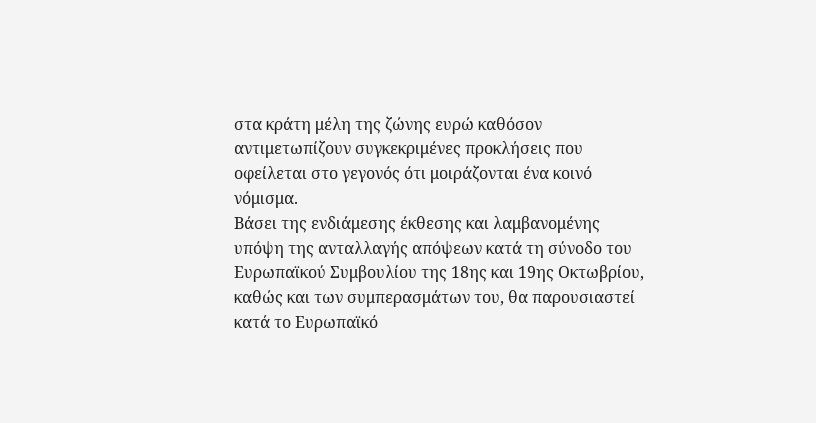στα κράτη μέλη της ζώνης ευρώ καθόσον αντιμετωπίζουν συγκεκριμένες προκλήσεις που οφείλεται στο γεγονός ότι μοιράζονται ένα κοινό νόμισμα.
Βάσει της ενδιάμεσης έκθεσης και λαμβανομένης υπόψη της ανταλλαγής απόψεων κατά τη σύνοδο του Ευρωπαϊκού Συμβουλίου της 18ης και 19ης Οκτωβρίου, καθώς και των συμπερασμάτων του, θα παρουσιαστεί κατά το Ευρωπαϊκό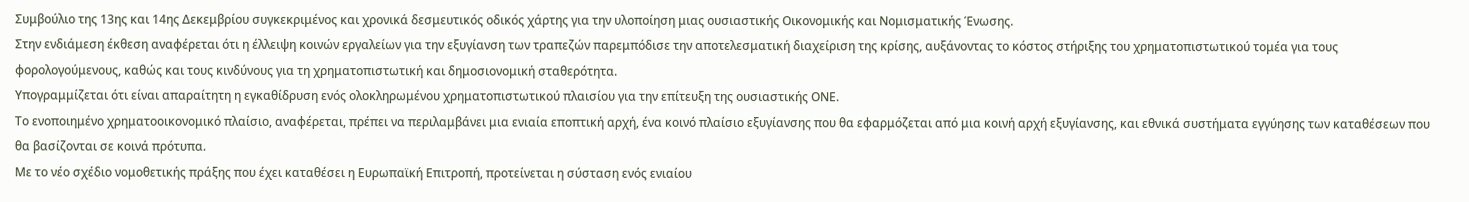Συμβούλιο της 13ης και 14ης Δεκεμβρίου συγκεκριμένος και χρονικά δεσμευτικός οδικός χάρτης για την υλοποίηση μιας ουσιαστικής Οικονομικής και Νομισματικής Ένωσης.
Στην ενδιάμεση έκθεση αναφέρεται ότι η έλλειψη κοινών εργαλείων για την εξυγίανση των τραπεζών παρεμπόδισε την αποτελεσματική διαχείριση της κρίσης, αυξάνοντας το κόστος στήριξης του χρηματοπιστωτικού τομέα για τους φορολογούμενους, καθώς και τους κινδύνους για τη χρηματοπιστωτική και δημοσιονομική σταθερότητα.
Υπογραμμίζεται ότι είναι απαραίτητη η εγκαθίδρυση ενός ολοκληρωμένου χρηματοπιστωτικού πλαισίου για την επίτευξη της ουσιαστικής ΟΝΕ.
Το ενοποιημένο χρηματοοικονομικό πλαίσιο, αναφέρεται, πρέπει να περιλαμβάνει μια ενιαία εποπτική αρχή, ένα κοινό πλαίσιο εξυγίανσης που θα εφαρμόζεται από μια κοινή αρχή εξυγίανσης, και εθνικά συστήματα εγγύησης των καταθέσεων που θα βασίζονται σε κοινά πρότυπα.
Με το νέο σχέδιο νομοθετικής πράξης που έχει καταθέσει η Ευρωπαϊκή Επιτροπή, προτείνεται η σύσταση ενός ενιαίου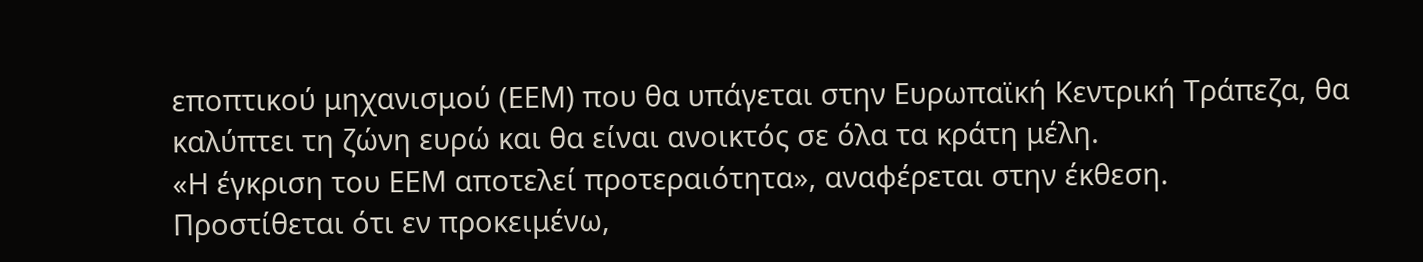εποπτικού μηχανισμού (ΕΕΜ) που θα υπάγεται στην Ευρωπαϊκή Κεντρική Τράπεζα, θα καλύπτει τη ζώνη ευρώ και θα είναι ανοικτός σε όλα τα κράτη μέλη.
«Η έγκριση του ΕΕΜ αποτελεί προτεραιότητα», αναφέρεται στην έκθεση.
Προστίθεται ότι εν προκειμένω,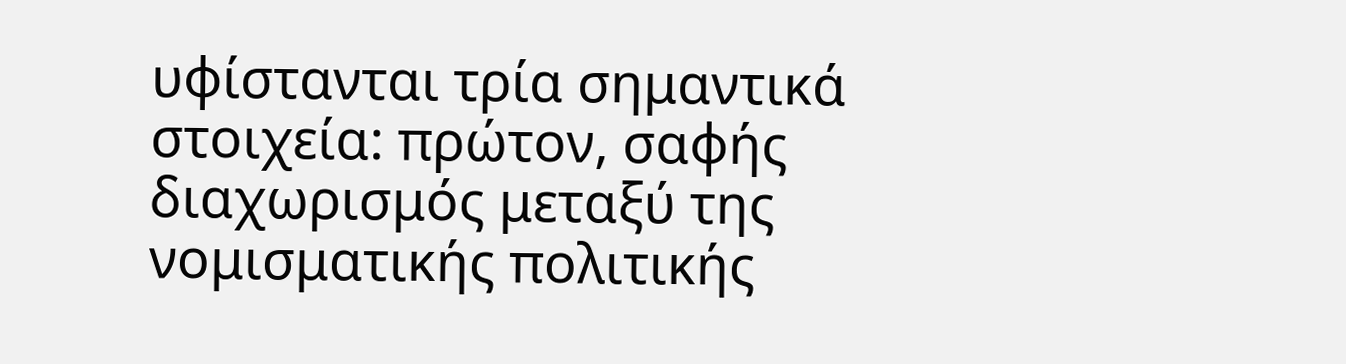υφίστανται τρία σημαντικά στοιχεία: πρώτον, σαφής διαχωρισμός μεταξύ της νομισματικής πολιτικής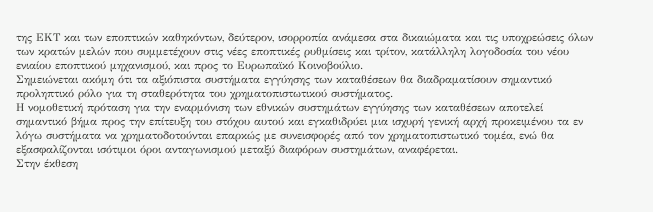της ΕΚΤ και των εποπτικών καθηκόντων, δεύτερον, ισορροπία ανάμεσα στα δικαιώματα και τις υποχρεώσεις όλων των κρατών μελών που συμμετέχουν στις νέες εποπτικές ρυθμίσεις και τρίτον, κατάλληλη λογοδοσία του νέου ενιαίου εποπτικού μηχανισμού, και προς το Ευρωπαϊκό Κοινοβούλιο.
Σημειώνεται ακόμη ότι τα αξιόπιστα συστήματα εγγύησης των καταθέσεων θα διαδραματίσουν σημαντικό προληπτικό ρόλο για τη σταθερότητα του χρηματοπιστωτικού συστήματος.
Η νομοθετική πρόταση για την εναρμόνιση των εθνικών συστημάτων εγγύησης των καταθέσεων αποτελεί σημαντικό βήμα προς την επίτευξη του στόχου αυτού και εγκαθιδρύει μια ισχυρή γενική αρχή προκειμένου τα εν λόγω συστήματα να χρηματοδοτούνται επαρκώς με συνεισφορές από τον χρηματοπιστωτικό τομέα, ενώ θα εξασφαλίζονται ισότιμοι όροι ανταγωνισμού μεταξύ διαφόρων συστημάτων, αναφέρεται.
Στην έκθεση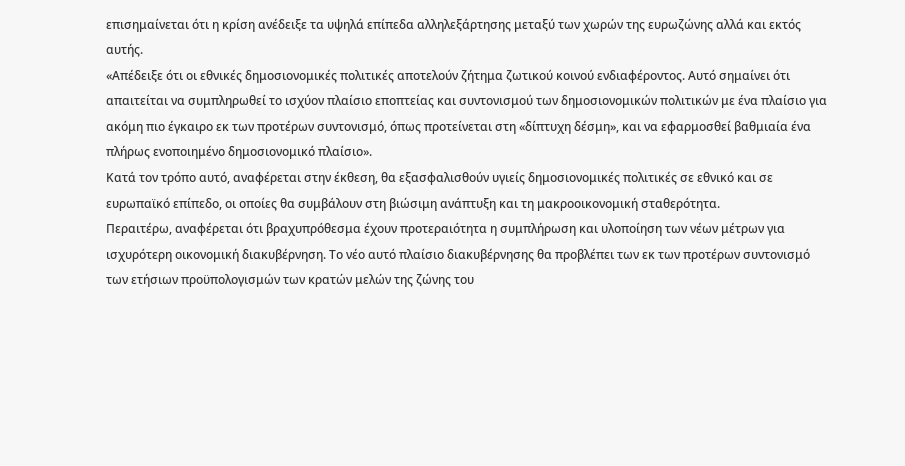επισημαίνεται ότι η κρίση ανέδειξε τα υψηλά επίπεδα αλληλεξάρτησης μεταξύ των χωρών της ευρωζώνης αλλά και εκτός αυτής.
«Απέδειξε ότι οι εθνικές δημοσιονομικές πολιτικές αποτελούν ζήτημα ζωτικού κοινού ενδιαφέροντος. Αυτό σημαίνει ότι απαιτείται να συμπληρωθεί το ισχύον πλαίσιο εποπτείας και συντονισμού των δημοσιονομικών πολιτικών με ένα πλαίσιο για ακόμη πιο έγκαιρο εκ των προτέρων συντονισμό, όπως προτείνεται στη «δίπτυχη δέσμη», και να εφαρμοσθεί βαθμιαία ένα πλήρως ενοποιημένο δημοσιονομικό πλαίσιο».
Κατά τον τρόπο αυτό, αναφέρεται στην έκθεση, θα εξασφαλισθούν υγιείς δημοσιονομικές πολιτικές σε εθνικό και σε ευρωπαϊκό επίπεδο, οι οποίες θα συμβάλουν στη βιώσιμη ανάπτυξη και τη μακροοικονομική σταθερότητα.
Περαιτέρω, αναφέρεται ότι βραχυπρόθεσμα έχουν προτεραιότητα η συμπλήρωση και υλοποίηση των νέων μέτρων για ισχυρότερη οικονομική διακυβέρνηση. Το νέο αυτό πλαίσιο διακυβέρνησης θα προβλέπει των εκ των προτέρων συντονισμό των ετήσιων προϋπολογισμών των κρατών μελών της ζώνης του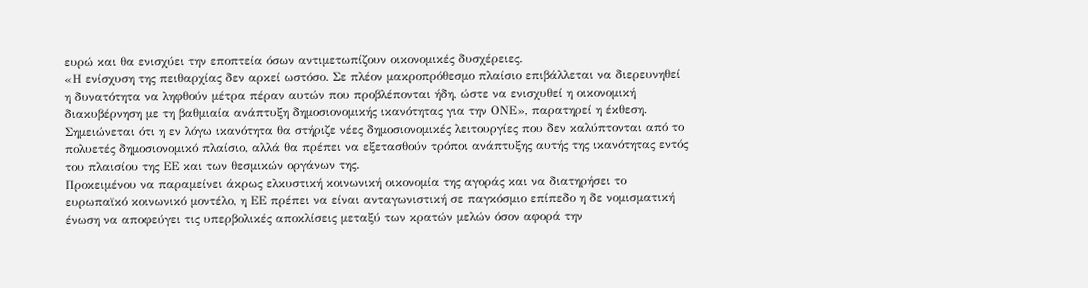ευρώ και θα ενισχύει την εποπτεία όσων αντιμετωπίζουν οικονομικές δυσχέρειες.
«Η ενίσχυση της πειθαρχίας δεν αρκεί ωστόσο. Σε πλέον μακροπρόθεσμο πλαίσιο επιβάλλεται να διερευνηθεί η δυνατότητα να ληφθούν μέτρα πέραν αυτών που προβλέπονται ήδη, ώστε να ενισχυθεί η οικονομική διακυβέρνηση με τη βαθμιαία ανάπτυξη δημοσιονομικής ικανότητας για την ΟΝΕ», παρατηρεί η έκθεση.
Σημειώνεται ότι η εν λόγω ικανότητα θα στήριζε νέες δημοσιονομικές λειτουργίες που δεν καλύπτονται από το πολυετές δημοσιονομικό πλαίσιο, αλλά θα πρέπει να εξετασθούν τρόποι ανάπτυξης αυτής της ικανότητας εντός του πλαισίου της ΕΕ και των θεσμικών οργάνων της.
Προκειμένου να παραμείνει άκρως ελκυστική κοινωνική οικονομία της αγοράς και να διατηρήσει το ευρωπαϊκό κοινωνικό μοντέλο, η ΕΕ πρέπει να είναι ανταγωνιστική σε παγκόσμιο επίπεδο η δε νομισματική ένωση να αποφεύγει τις υπερβολικές αποκλίσεις μεταξύ των κρατών μελών όσον αφορά την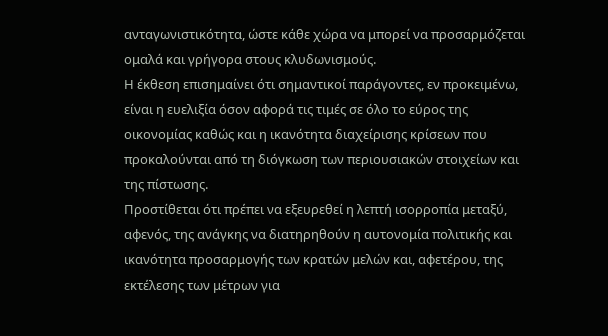ανταγωνιστικότητα, ώστε κάθε χώρα να μπορεί να προσαρμόζεται ομαλά και γρήγορα στους κλυδωνισμούς.
Η έκθεση επισημαίνει ότι σημαντικοί παράγοντες, εν προκειμένω, είναι η ευελιξία όσον αφορά τις τιμές σε όλο το εύρος της οικονομίας καθώς και η ικανότητα διαχείρισης κρίσεων που προκαλούνται από τη διόγκωση των περιουσιακών στοιχείων και της πίστωσης.
Προστίθεται ότι πρέπει να εξευρεθεί η λεπτή ισορροπία μεταξύ, αφενός, της ανάγκης να διατηρηθούν η αυτονομία πολιτικής και ικανότητα προσαρμογής των κρατών μελών και, αφετέρου, της εκτέλεσης των μέτρων για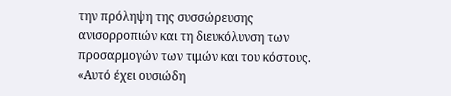την πρόληψη της συσσώρευσης ανισορροπιών και τη διευκόλυνση των προσαρμογών των τιμών και του κόστους.
«Αυτό έχει ουσιώδη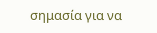σημασία για να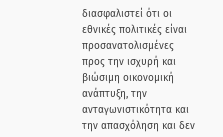διασφαλιστεί ότι οι εθνικές πολιτικές είναι
προσανατολισμένες προς την ισχυρή και βιώσιμη οικονομική ανάπτυξη, την ανταγωνιστικότητα και την απασχόληση και δεν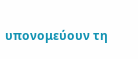υπονομεύουν τη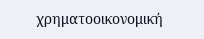χρηματοοικονομική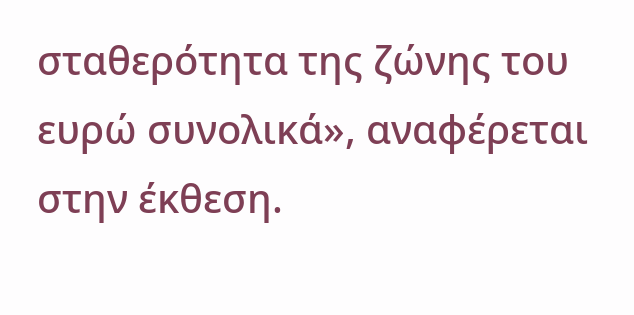σταθερότητα της ζώνης του ευρώ συνολικά», αναφέρεται στην έκθεση.